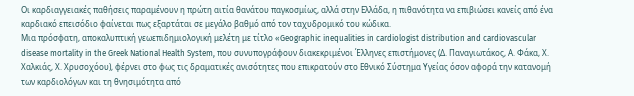Οι καρδιαγγειακές παθήσεις παραμένουν η πρώτη αιτία θανάτου παγκοσμίως, αλλά στην Ελλάδα, η πιθανότητα να επιβιώσει κανείς από ένα καρδιακό επεισόδιο φαίνεται πως εξαρτάται σε μεγάλο βαθμό από τον ταχυδρομικό του κώδικα.
Μια πρόσφατη, αποκαλυπτική γεωεπιδημιολογική μελέτη με τίτλο «Geographic inequalities in cardiologist distribution and cardiovascular disease mortality in the Greek National Health System, που συνυπογράφουν διακεκριμένοι Έλληνες επιστήμονες (Δ. Παναγιωτάκος, Α. Φάκα, Χ. Χαλκιάς, Χ. Χρυσοχόου), φέρνει στο φως τις δραματικές ανισότητες που επικρατούν στο Εθνικό Σύστημα Υγείας όσον αφορά την κατανομή των καρδιολόγων και τη θνησιμότητα από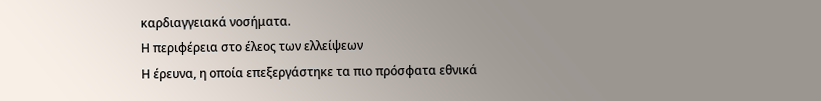καρδιαγγειακά νοσήματα.
Η περιφέρεια στο έλεος των ελλείψεων
Η έρευνα, η οποία επεξεργάστηκε τα πιο πρόσφατα εθνικά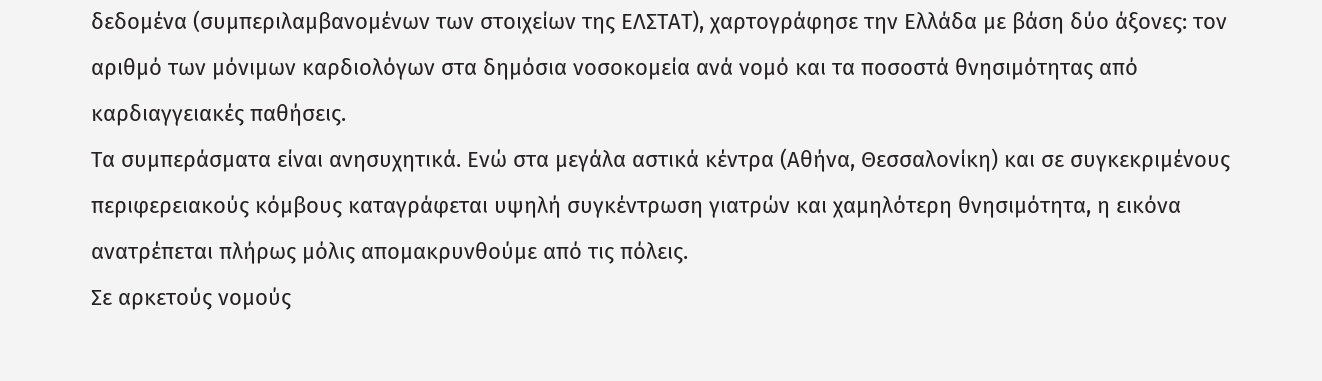δεδομένα (συμπεριλαμβανομένων των στοιχείων της ΕΛΣΤΑΤ), χαρτογράφησε την Ελλάδα με βάση δύο άξονες: τον αριθμό των μόνιμων καρδιολόγων στα δημόσια νοσοκομεία ανά νομό και τα ποσοστά θνησιμότητας από καρδιαγγειακές παθήσεις.
Τα συμπεράσματα είναι ανησυχητικά. Ενώ στα μεγάλα αστικά κέντρα (Αθήνα, Θεσσαλονίκη) και σε συγκεκριμένους περιφερειακούς κόμβους καταγράφεται υψηλή συγκέντρωση γιατρών και χαμηλότερη θνησιμότητα, η εικόνα ανατρέπεται πλήρως μόλις απομακρυνθούμε από τις πόλεις.
Σε αρκετούς νομούς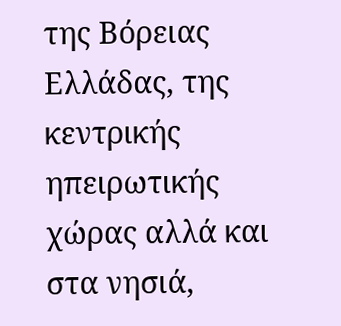της Βόρειας Ελλάδας, της κεντρικής ηπειρωτικής χώρας αλλά και στα νησιά,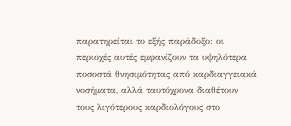παρατηρείται το εξής παράδοξο: οι περιοχές αυτές εμφανίζουν τα υψηλότερα ποσοστά θνησιμότητας από καρδιαγγειακά νοσήματα, αλλά ταυτόχρονα διαθέτουν τους λιγότερους καρδιολόγους στο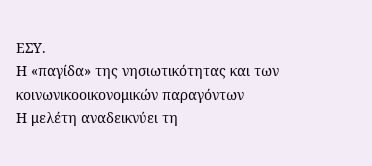ΕΣΥ.
Η «παγίδα» της νησιωτικότητας και των κοινωνικοοικονομικών παραγόντων
Η μελέτη αναδεικνύει τη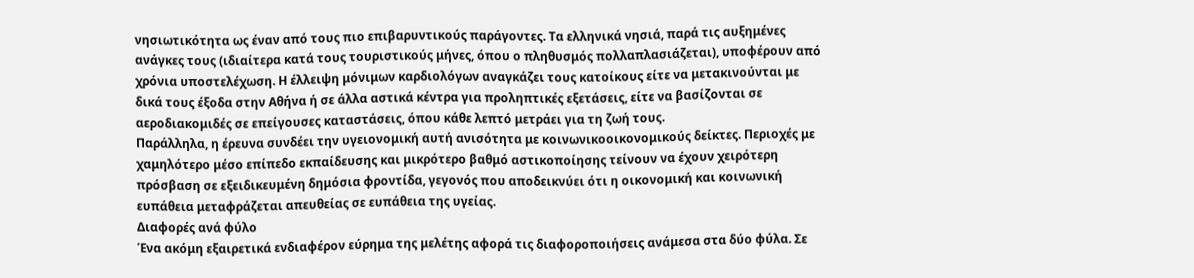νησιωτικότητα ως έναν από τους πιο επιβαρυντικούς παράγοντες. Τα ελληνικά νησιά, παρά τις αυξημένες ανάγκες τους (ιδιαίτερα κατά τους τουριστικούς μήνες, όπου ο πληθυσμός πολλαπλασιάζεται), υποφέρουν από χρόνια υποστελέχωση. Η έλλειψη μόνιμων καρδιολόγων αναγκάζει τους κατοίκους είτε να μετακινούνται με δικά τους έξοδα στην Αθήνα ή σε άλλα αστικά κέντρα για προληπτικές εξετάσεις, είτε να βασίζονται σε αεροδιακομιδές σε επείγουσες καταστάσεις, όπου κάθε λεπτό μετράει για τη ζωή τους.
Παράλληλα, η έρευνα συνδέει την υγειονομική αυτή ανισότητα με κοινωνικοοικονομικούς δείκτες. Περιοχές με χαμηλότερο μέσο επίπεδο εκπαίδευσης και μικρότερο βαθμό αστικοποίησης τείνουν να έχουν χειρότερη πρόσβαση σε εξειδικευμένη δημόσια φροντίδα, γεγονός που αποδεικνύει ότι η οικονομική και κοινωνική ευπάθεια μεταφράζεται απευθείας σε ευπάθεια της υγείας.
Διαφορές ανά φύλο
Ένα ακόμη εξαιρετικά ενδιαφέρον εύρημα της μελέτης αφορά τις διαφοροποιήσεις ανάμεσα στα δύο φύλα. Σε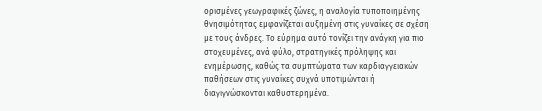ορισμένες γεωγραφικές ζώνες, η αναλογία τυποποιημένης θνησιμότητας εμφανίζεται αυξημένη στις γυναίκες σε σχέση με τους άνδρες. Το εύρημα αυτό τονίζει την ανάγκη για πιο στοχευμένες, ανά φύλο, στρατηγικές πρόληψης και ενημέρωσης, καθώς τα συμπτώματα των καρδιαγγειακών παθήσεων στις γυναίκες συχνά υποτιμώνται ή διαγιγνώσκονται καθυστερημένα.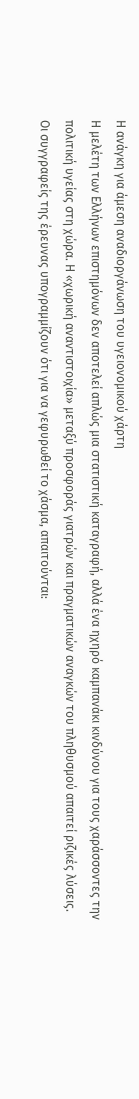Η ανάγκη για άμεση αναδιοργάνωση του υγειονομικού χάρτη
Η μελέτη των Ελλήνων επιστημόνων δεν αποτελεί απλώς μια στατιστική καταγραφή, αλλά ένα ηχηρό καμπανάκι κινδύνου για τους χαράσσοντες την πολιτική υγείας στη χώρα. Η «χωρική αναντιστοιχία» μεταξύ προσφοράς γιατρών και πραγματικών αναγκών του πληθυσμού απαιτεί ριζικές λύσεις.
Οι συγγραφείς της έρευνας υπογραμμίζουν ότι για να γεφυρωθεί το χάσμα, απαιτούνται: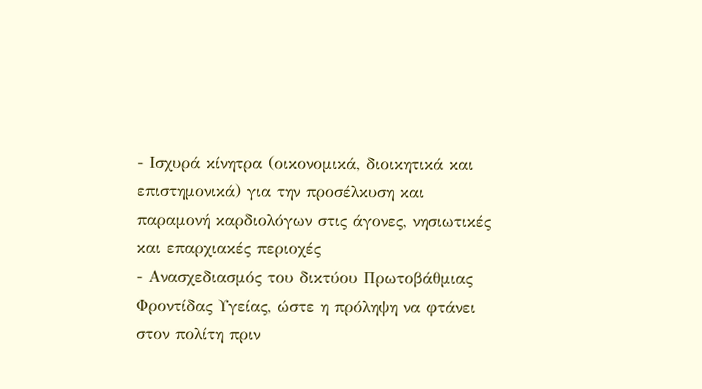- Ισχυρά κίνητρα (οικονομικά, διοικητικά και επιστημονικά) για την προσέλκυση και παραμονή καρδιολόγων στις άγονες, νησιωτικές και επαρχιακές περιοχές
- Ανασχεδιασμός του δικτύου Πρωτοβάθμιας Φροντίδας Υγείας, ώστε η πρόληψη να φτάνει στον πολίτη πριν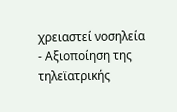χρειαστεί νοσηλεία
- Αξιοποίηση της τηλεϊατρικής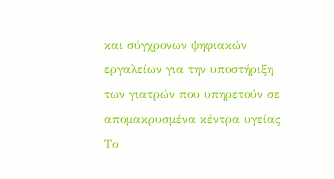και σύγχρονων ψηφιακών εργαλείων για την υποστήριξη των γιατρών που υπηρετούν σε απομακρυσμένα κέντρα υγείας
Το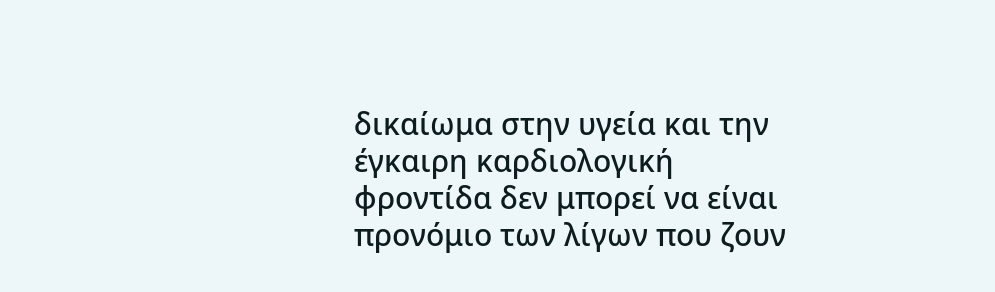δικαίωμα στην υγεία και την έγκαιρη καρδιολογική φροντίδα δεν μπορεί να είναι προνόμιο των λίγων που ζουν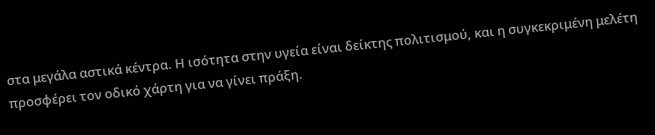στα μεγάλα αστικά κέντρα. Η ισότητα στην υγεία είναι δείκτης πολιτισμού, και η συγκεκριμένη μελέτη προσφέρει τον οδικό χάρτη για να γίνει πράξη.